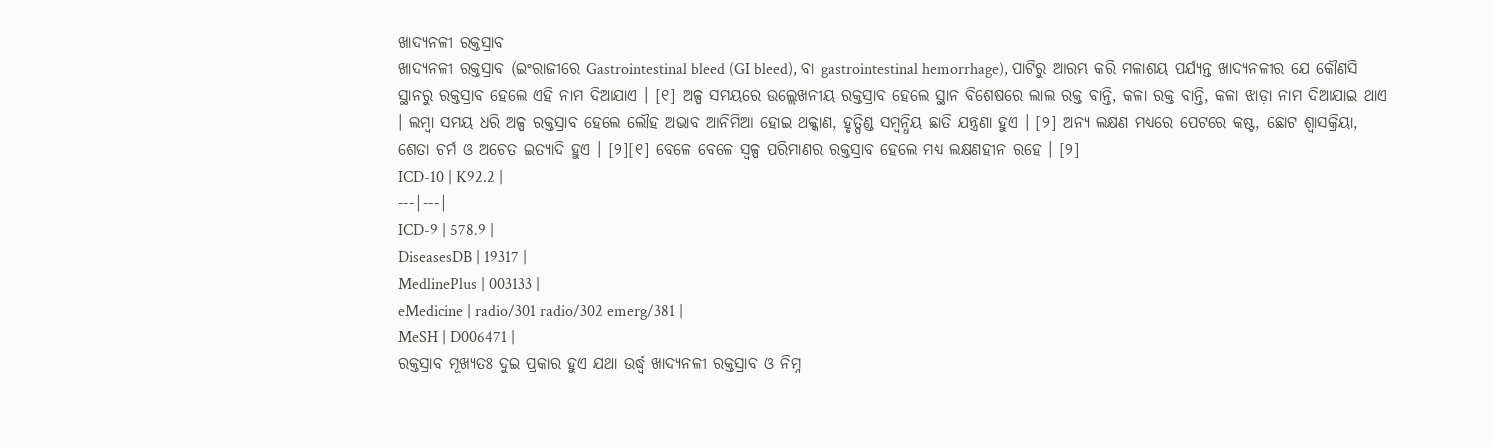ଖାଦ୍ୟନଳୀ ରକ୍ତସ୍ରାବ
ଖାଦ୍ୟନଳୀ ରକ୍ତସ୍ରାବ (ଇଂରାଜୀରେ Gastrointestinal bleed (GI bleed), ବା gastrointestinal hemorrhage), ପାଟିରୁ ଆରମ୍ଭ କରି ମଳାଶୟ ପର୍ଯ୍ୟନ୍ତ ଖାଦ୍ୟନଳୀର ଯେ କୌଣସି ସ୍ଥାନରୁ ରକ୍ତସ୍ରାବ ହେଲେ ଏହି ନାମ ଦିଆଯାଏ । [୧] ଅଳ୍ପ ସମୟରେ ଉଲ୍ଲେଖନୀୟ ରକ୍ତସ୍ରାବ ହେଲେ ସ୍ଥାନ ବିଶେଷରେ ଲାଲ ରକ୍ତ ବାନ୍ତି, କଳା ରକ୍ତ ବାନ୍ତି, କଳା ଝାଡ଼ା ନାମ ଦିଆଯାଇ ଥାଏ । ଲମ୍ବା ସମୟ ଧରି ଅଳ୍ପ ରକ୍ତସ୍ରାବ ହେଲେ ଲୌହ ଅଭାବ ଆନିମିଆ ହୋଇ ଥକ୍କାଣ, ହୃତ୍ପିଣ୍ଡ ସମ୍ବନ୍ଧିୟ ଛାତି ଯନ୍ତ୍ରଣା ହୁଏ । [୨] ଅନ୍ୟ ଲକ୍ଷଣ ମଧ୍ୟରେ ପେଟରେ କଷ୍ଟ, ଛୋଟ ଶ୍ୱାସକ୍ରିୟା, ଶେତା ଚର୍ମ ଓ ଅଚେତ ଇତ୍ୟାଦି ହୁଏ । [୨][୧] ବେଳେ ବେଳେ ସ୍ୱଳ୍ପ ପରିମାଣର ରକ୍ତସ୍ରାବ ହେଲେ ମଧ୍ୟ ଲକ୍ଷଣହୀନ ରହେ । [୨]
ICD-10 | K92.2 |
---|---|
ICD-9 | 578.9 |
DiseasesDB | 19317 |
MedlinePlus | 003133 |
eMedicine | radio/301 radio/302 emerg/381 |
MeSH | D006471 |
ରକ୍ତସ୍ରାବ ମୂଖ୍ୟତଃ ଦୁଇ ପ୍ରକାର ହୁଏ ଯଥା ଉର୍ଦ୍ଧ୍ୱ ଖାଦ୍ୟନଳୀ ରକ୍ତସ୍ରାବ ଓ ନିମ୍ନ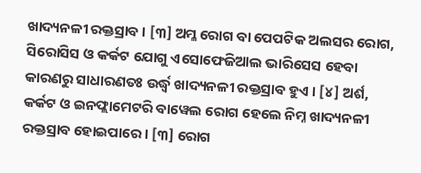ଖାଦ୍ୟନଳୀ ରକ୍ତସ୍ରାବ । [୩] ଅମ୍ଳ ରୋଗ ବା ପେପଟିକ ଅଲସର ରୋଗ, ସିରୋସିସ ଓ କର୍କଟ ଯୋଗୁ ଏସୋଫେଜିଆଲ ଭାରିସେସ ହେବା କାରଣରୁ ସାଧାରଣତଃ ଉର୍ଦ୍ଧ୍ୱ ଖାଦ୍ୟନଳୀ ରକ୍ତସ୍ରାବ ହୁଏ । [୪] ଅର୍ଶ, କର୍କଟ ଓ ଇନଫ୍ଲାମେଟରି ବାୱେଲ ରୋଗ ହେଲେ ନିମ୍ନ ଖାଦ୍ୟନଳୀ ରକ୍ତସ୍ରାବ ହୋଇପାରେ । [୩] ରୋଗ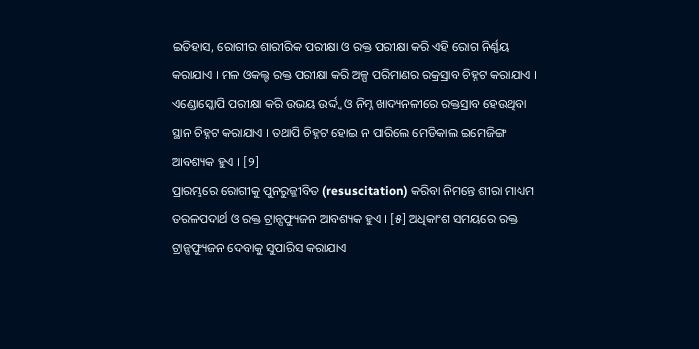ଇତିହାସ, ରୋଗୀର ଶାରୀରିକ ପରୀକ୍ଷା ଓ ରକ୍ତ ପରୀକ୍ଷା କରି ଏହି ରୋଗ ନିର୍ଣ୍ଣୟ କରାଯାଏ । ମଳ ଓକଲ୍ଟ ରକ୍ତ ପରୀକ୍ଷା କରି ଅଳ୍ପ ପରିମାଣର ରକ୍ରସ୍ରାବ ଚିହ୍ନଟ କରାଯାଏ । ଏଣ୍ଡୋସ୍କୋପି ପରୀକ୍ଷା କରି ଉଭୟ ଉର୍ଦ୍ଦ୍ୱ ଓ ନିମ୍ନ ଖାଦ୍ୟନଳୀରେ ରକ୍ତସ୍ରାବ ହେଉଥିବା ସ୍ଥାନ ଚିହ୍ନଟ କରାଯାଏ । ତଥାପି ଚିହ୍ନଟ ହୋଇ ନ ପାରିଲେ ମେଡିକାଲ ଇମେଜିଙ୍ଗ ଆବଶ୍ୟକ ହୁଏ । [୨]
ପ୍ରାରମ୍ଭରେ ରୋଗୀକୁ ପୁନରୁଜ୍ଜୀବିତ (resuscitation) କରିବା ନିମନ୍ତେ ଶୀରା ମାଧ୍ୟମ ତରଳପଦାର୍ଥ ଓ ରକ୍ତ ଟ୍ରାନ୍ସଫ୍ୟୁଜନ ଆବଶ୍ୟକ ହୁଏ । [୫] ଅଧିକାଂଶ ସମୟରେ ରକ୍ତ ଟ୍ରାନ୍ସଫ୍ୟୁଜନ ଦେବାକୁ ସୁପାରିସ କରାଯାଏ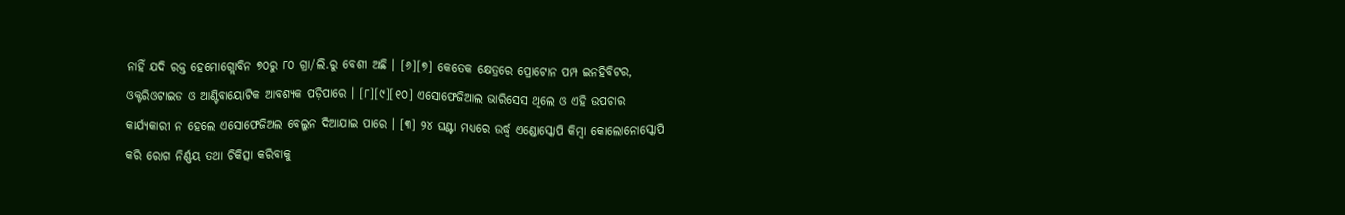ନାହିଁ ଯଦି ରକ୍ତ ହେମୋଗ୍ଲୋବିନ ୭୦ରୁ ୮୦ ଗ୍ରା/ଲି.ରୁ ବେଶୀ ଅଛି । [୬][୭] କେତେକ କ୍ଷେତ୍ରରେ ପ୍ରୋଟୋନ ପମ୍ପ ଇନହିବିଟର, ଓକ୍ଟରିଓଟାଇଡ ଓ ଆଣ୍ଟିବାୟୋଟିକ ଆବଶ୍ୟକ ପଡ଼ିପାରେ । [୮][୯][୧୦] ଏସୋଫେଜିଆଲ ଭାରିସେସ ଥିଲେ ଓ ଏହି ଉପଚାର କାର୍ଯ୍ୟକାରୀ ନ ହେଲେ ଏସୋଫେଜିଅଲ ବେଲୁନ ଦିଆଯାଇ ପାରେ । [୩] ୨୪ ଘଣ୍ଟା ମଧ୍ୟରେ ଉର୍ଦ୍ଧ୍ୱ ଏଣ୍ଡୋସ୍କୋପି କିମ୍ବା କୋଲୋନୋସ୍କୋପି କରି ରୋଗ ନିର୍ଣ୍ଣୟ ତଥା ଚିକିତ୍ସା କରିବାକୁ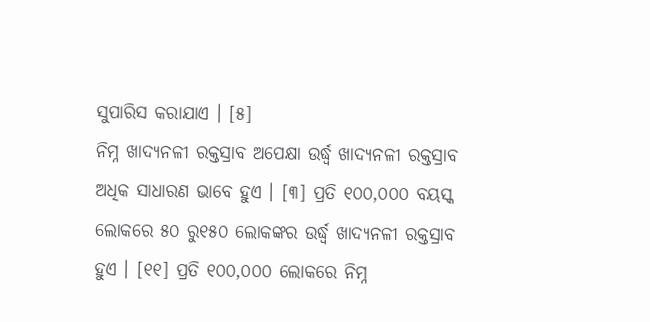ସୁପାରିସ କରାଯାଏ । [୫]
ନିମ୍ନ ଖାଦ୍ୟନଳୀ ରକ୍ତସ୍ରାବ ଅପେକ୍ଷା ଉର୍ଦ୍ଧ୍ୱ ଖାଦ୍ୟନଳୀ ରକ୍ତସ୍ରାବ ଅଧିକ ସାଧାରଣ ଭାବେ ହୁଏ । [୩] ପ୍ରତି ୧୦୦,୦୦୦ ବୟସ୍କ ଲୋକରେ ୫୦ ରୁ୧୫୦ ଲୋକଙ୍କର ଉର୍ଦ୍ଧ୍ୱ ଖାଦ୍ୟନଳୀ ରକ୍ତସ୍ରାବ ହୁଏ । [୧୧] ପ୍ରତି ୧୦୦,୦୦୦ ଲୋକରେ ନିମ୍ନ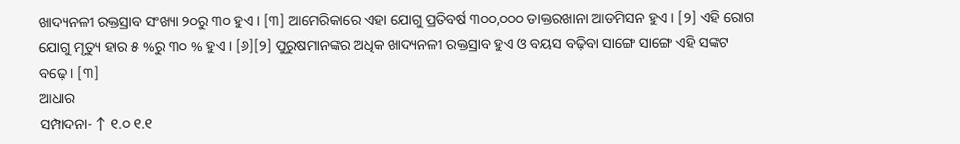ଖାଦ୍ୟନଳୀ ରକ୍ତସ୍ରାବ ସଂଖ୍ୟା ୨୦ରୁ ୩୦ ହୁଏ । [୩] ଆମେରିକାରେ ଏହା ଯୋଗୁ ପ୍ରତିବର୍ଷ ୩୦୦,୦୦୦ ଡାକ୍ତରଖାନା ଆଡମିସନ ହୁଏ । [୨] ଏହି ରୋଗ ଯୋଗୁ ମୃତ୍ୟୁ ହାର ୫ %ରୁ ୩୦ % ହୁଏ । [୬][୨] ପୁରୁଷମାନଙ୍କର ଅଧିକ ଖାଦ୍ୟନଳୀ ରକ୍ତସ୍ରାବ ହୁଏ ଓ ବୟସ ବଢ଼ିବା ସାଙ୍ଗେ ସାଙ୍ଗେ ଏହି ସଙ୍କଟ ବଢ଼େ । [୩]
ଆଧାର
ସମ୍ପାଦନା- ↑ ୧.୦ ୧.୧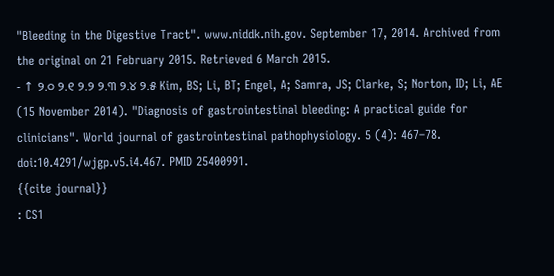"Bleeding in the Digestive Tract". www.niddk.nih.gov. September 17, 2014. Archived from the original on 21 February 2015. Retrieved 6 March 2015.
- ↑ ୨.୦ ୨.୧ ୨.୨ ୨.୩ ୨.୪ ୨.୫ Kim, BS; Li, BT; Engel, A; Samra, JS; Clarke, S; Norton, ID; Li, AE (15 November 2014). "Diagnosis of gastrointestinal bleeding: A practical guide for clinicians". World journal of gastrointestinal pathophysiology. 5 (4): 467–78. doi:10.4291/wjgp.v5.i4.467. PMID 25400991.
{{cite journal}}
: CS1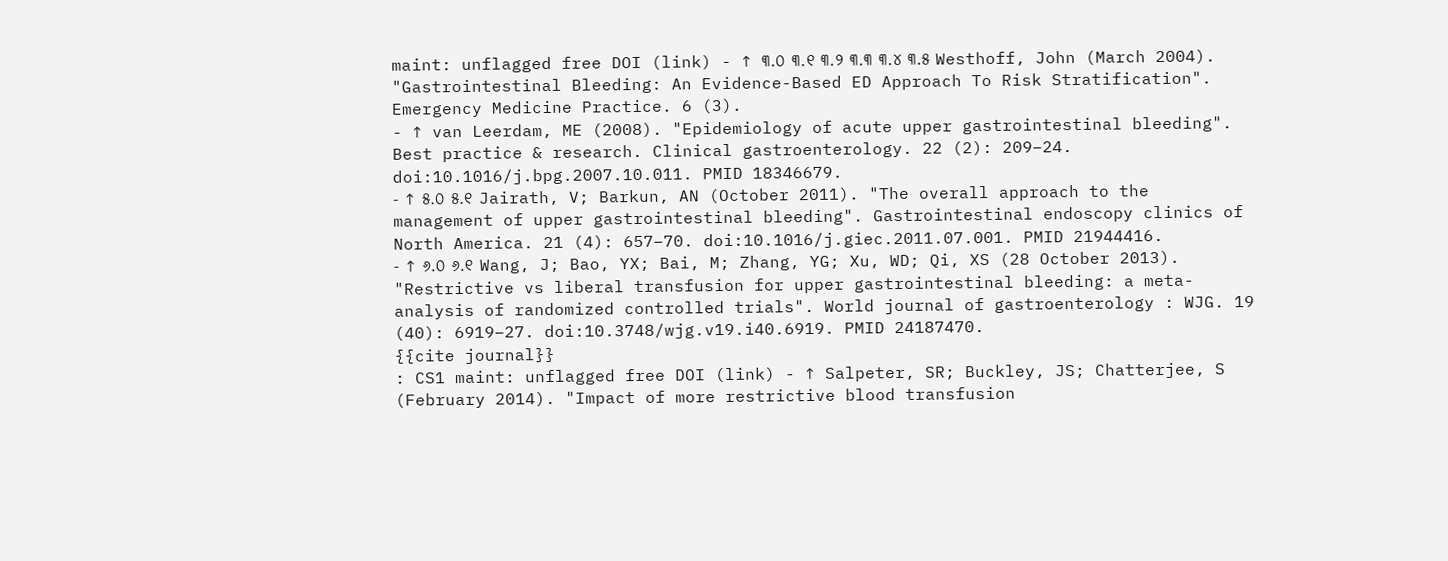maint: unflagged free DOI (link) - ↑ ୩.୦ ୩.୧ ୩.୨ ୩.୩ ୩.୪ ୩.୫ Westhoff, John (March 2004). "Gastrointestinal Bleeding: An Evidence-Based ED Approach To Risk Stratification". Emergency Medicine Practice. 6 (3).
- ↑ van Leerdam, ME (2008). "Epidemiology of acute upper gastrointestinal bleeding". Best practice & research. Clinical gastroenterology. 22 (2): 209–24. doi:10.1016/j.bpg.2007.10.011. PMID 18346679.
- ↑ ୫.୦ ୫.୧ Jairath, V; Barkun, AN (October 2011). "The overall approach to the management of upper gastrointestinal bleeding". Gastrointestinal endoscopy clinics of North America. 21 (4): 657–70. doi:10.1016/j.giec.2011.07.001. PMID 21944416.
- ↑ ୬.୦ ୬.୧ Wang, J; Bao, YX; Bai, M; Zhang, YG; Xu, WD; Qi, XS (28 October 2013). "Restrictive vs liberal transfusion for upper gastrointestinal bleeding: a meta-analysis of randomized controlled trials". World journal of gastroenterology : WJG. 19 (40): 6919–27. doi:10.3748/wjg.v19.i40.6919. PMID 24187470.
{{cite journal}}
: CS1 maint: unflagged free DOI (link) - ↑ Salpeter, SR; Buckley, JS; Chatterjee, S (February 2014). "Impact of more restrictive blood transfusion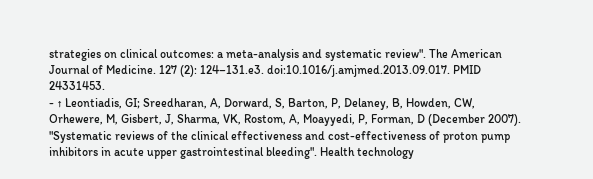strategies on clinical outcomes: a meta-analysis and systematic review". The American Journal of Medicine. 127 (2): 124–131.e3. doi:10.1016/j.amjmed.2013.09.017. PMID 24331453.
- ↑ Leontiadis, GI; Sreedharan, A, Dorward, S, Barton, P, Delaney, B, Howden, CW, Orhewere, M, Gisbert, J, Sharma, VK, Rostom, A, Moayyedi, P, Forman, D (December 2007). "Systematic reviews of the clinical effectiveness and cost-effectiveness of proton pump inhibitors in acute upper gastrointestinal bleeding". Health technology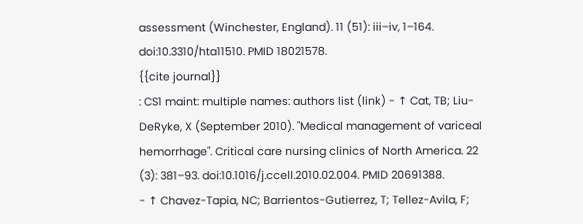assessment (Winchester, England). 11 (51): iii–iv, 1–164. doi:10.3310/hta11510. PMID 18021578.
{{cite journal}}
: CS1 maint: multiple names: authors list (link) - ↑ Cat, TB; Liu-DeRyke, X (September 2010). "Medical management of variceal hemorrhage". Critical care nursing clinics of North America. 22 (3): 381–93. doi:10.1016/j.ccell.2010.02.004. PMID 20691388.
- ↑ Chavez-Tapia, NC; Barrientos-Gutierrez, T; Tellez-Avila, F;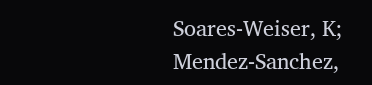Soares-Weiser, K; Mendez-Sanchez,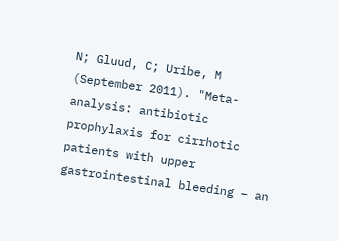N; Gluud, C; Uribe, M (September 2011). "Meta-analysis: antibiotic prophylaxis for cirrhotic patients with upper gastrointestinal bleeding – an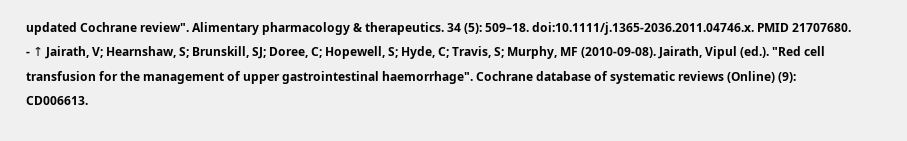updated Cochrane review". Alimentary pharmacology & therapeutics. 34 (5): 509–18. doi:10.1111/j.1365-2036.2011.04746.x. PMID 21707680.
- ↑ Jairath, V; Hearnshaw, S; Brunskill, SJ; Doree, C; Hopewell, S; Hyde, C; Travis, S; Murphy, MF (2010-09-08). Jairath, Vipul (ed.). "Red cell transfusion for the management of upper gastrointestinal haemorrhage". Cochrane database of systematic reviews (Online) (9): CD006613.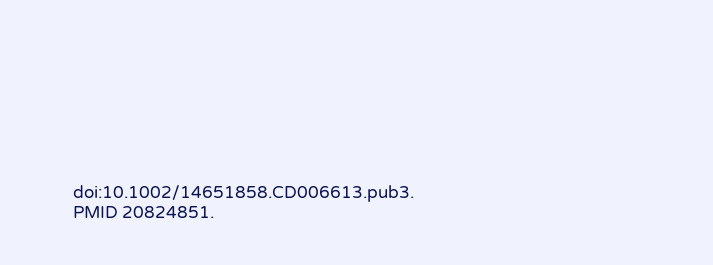doi:10.1002/14651858.CD006613.pub3. PMID 20824851.